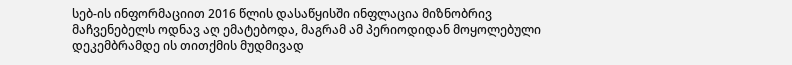სებ-ის ინფორმაციით 2016 წლის დასაწყისში ინფლაცია მიზნობრივ მაჩვენებელს ოდნავ აღ ემატებოდა, მაგრამ ამ პერიოდიდან მოყოლებული დეკემბრამდე ის თითქმის მუდმივად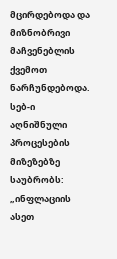მცირდებოდა და მიზნობრივი მაჩვენებლის ქვემოთ ნარჩუნდებოდა. სებ-ი აღნიშნული პროცესების მიზეზებზე საუბრობს:
„ინფლაციის ასეთ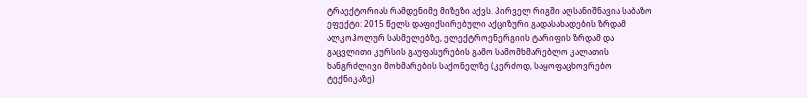ტრაექტორიას რამდენიმე მიზეზი აქვს. პირველ რიგში აღსანიშნავია საბაზო ეფექტი: 2015 წელს დაფიქსირებული აქციზური გადასახადების ზრდამ ალკოჰოლურ სასმელებზე, ელექტროენერგიის ტარიფის ზრდამ და გაცვლითი კურსის გაუფასურების გამო სამომხმარებლო კალათის ხანგრძლივი მოხმარების საქონელზე (კერძოდ, საყოფაცხოვრებო ტექნიკაზე)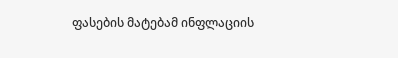ფასების მატებამ ინფლაციის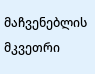მაჩვენებლის მკვეთრი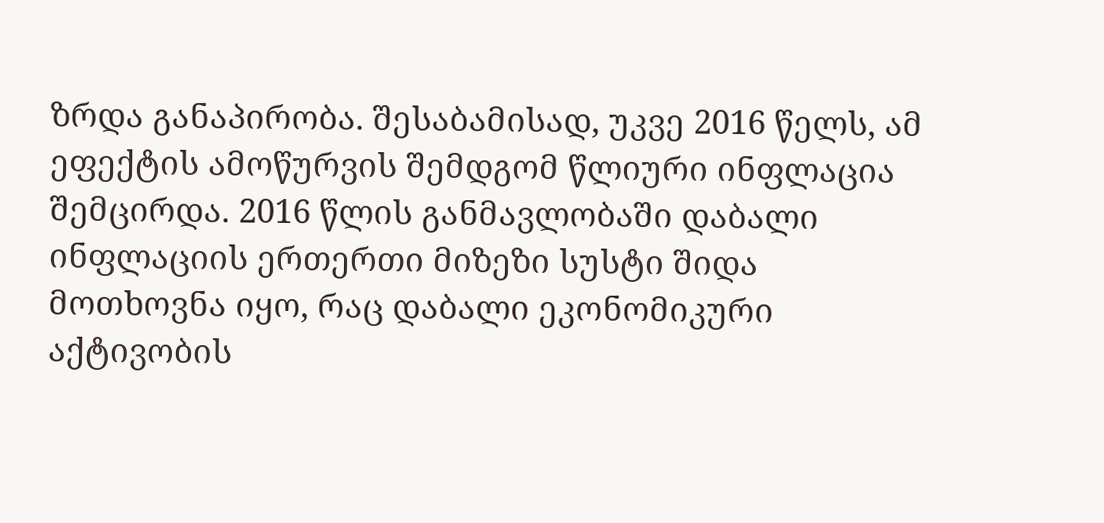ზრდა განაპირობა. შესაბამისად, უკვე 2016 წელს, ამ ეფექტის ამოწურვის შემდგომ წლიური ინფლაცია შემცირდა. 2016 წლის განმავლობაში დაბალი ინფლაციის ერთერთი მიზეზი სუსტი შიდა მოთხოვნა იყო, რაც დაბალი ეკონომიკური აქტივობის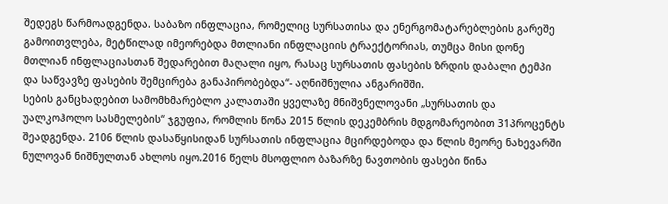შედეგს წარმოადგენდა. საბაზო ინფლაცია, რომელიც სურსათისა და ენერგომატარებლების გარეშე გამოითვლება, მეტწილად იმეორებდა მთლიანი ინფლაციის ტრაექტორიას, თუმცა მისი დონე მთლიან ინფლაციასთან შედარებით მაღალი იყო, რასაც სურსათის ფასების ზრდის დაბალი ტემპი და საწვავზე ფასების შემცირება განაპირობებდა“- აღნიშნულია ანგარიშში.
სების განცხადებით სამომხმარებლო კალათაში ყველაზე მნიშვნელოვანი „სურსათის და უალკოჰოლო სასმელების“ ჯგუფია, რომლის წონა 2015 წლის დეკემბრის მდგომარეობით 31პროცენტს შეადგენდა. 2106 წლის დასაწყისიდან სურსათის ინფლაცია მცირდებოდა და წლის მეორე ნახევარში ნულოვან ნიშნულთან ახლოს იყო.2016 წელს მსოფლიო ბაზარზე ნავთობის ფასები წინა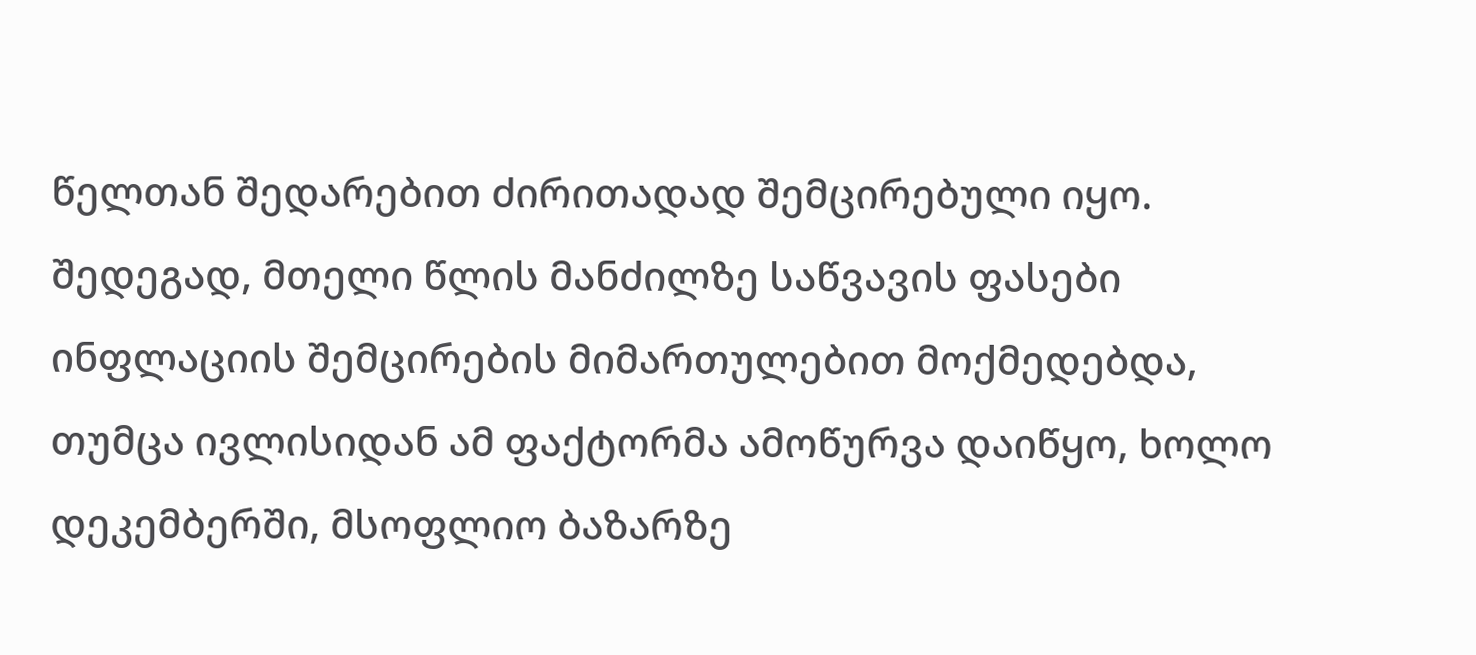წელთან შედარებით ძირითადად შემცირებული იყო. შედეგად, მთელი წლის მანძილზე საწვავის ფასები ინფლაციის შემცირების მიმართულებით მოქმედებდა, თუმცა ივლისიდან ამ ფაქტორმა ამოწურვა დაიწყო, ხოლო დეკემბერში, მსოფლიო ბაზარზე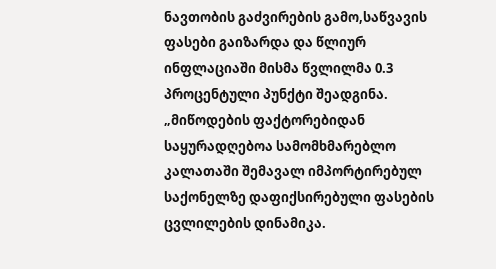ნავთობის გაძვირების გამო,საწვავის ფასები გაიზარდა და წლიურ ინფლაციაში მისმა წვლილმა 0.3 პროცენტული პუნქტი შეადგინა.
„მიწოდების ფაქტორებიდან საყურადღებოა სამომხმარებლო კალათაში შემავალ იმპორტირებულ საქონელზე დაფიქსირებული ფასების ცვლილების დინამიკა.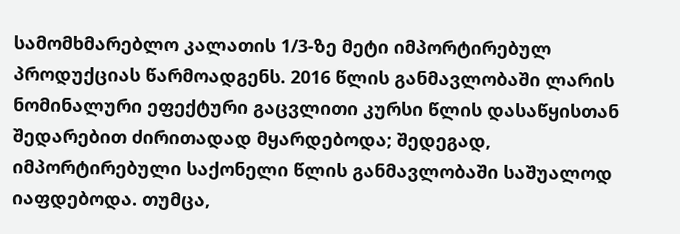სამომხმარებლო კალათის 1/3-ზე მეტი იმპორტირებულ პროდუქციას წარმოადგენს. 2016 წლის განმავლობაში ლარის ნომინალური ეფექტური გაცვლითი კურსი წლის დასაწყისთან შედარებით ძირითადად მყარდებოდა; შედეგად, იმპორტირებული საქონელი წლის განმავლობაში საშუალოდ იაფდებოდა. თუმცა,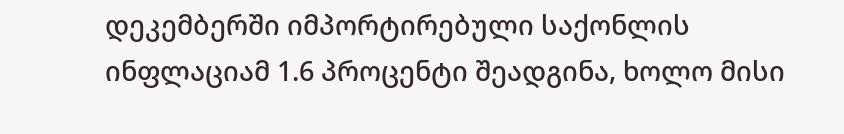დეკემბერში იმპორტირებული საქონლის ინფლაციამ 1.6 პროცენტი შეადგინა, ხოლო მისი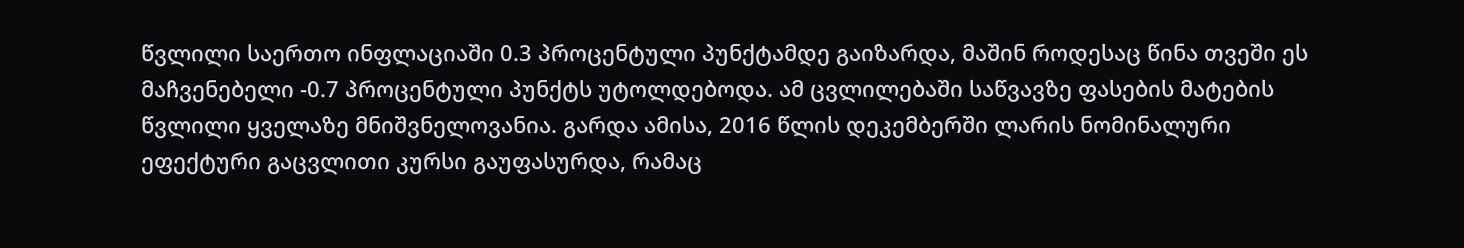წვლილი საერთო ინფლაციაში 0.3 პროცენტული პუნქტამდე გაიზარდა, მაშინ როდესაც წინა თვეში ეს მაჩვენებელი -0.7 პროცენტული პუნქტს უტოლდებოდა. ამ ცვლილებაში საწვავზე ფასების მატების წვლილი ყველაზე მნიშვნელოვანია. გარდა ამისა, 2016 წლის დეკემბერში ლარის ნომინალური ეფექტური გაცვლითი კურსი გაუფასურდა, რამაც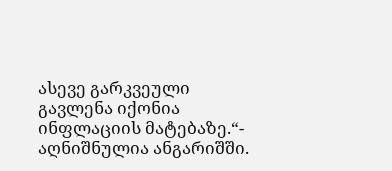ასევე გარკვეული გავლენა იქონია ინფლაციის მატებაზე.“- აღნიშნულია ანგარიშში.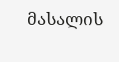მასალის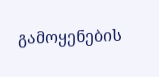გამოყენების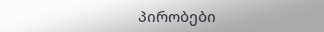პირობები